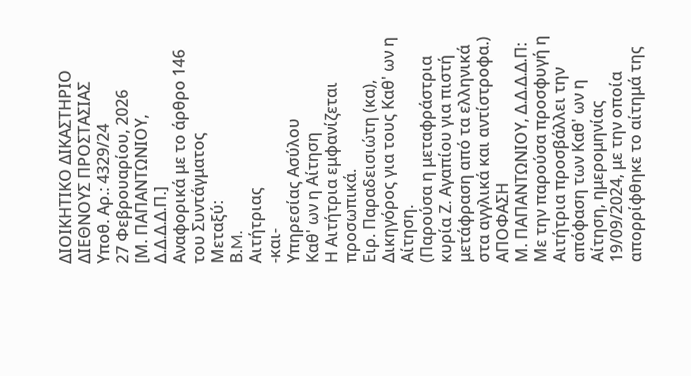ΔΙΟΙΚΗΤΙΚΟ ΔΙΚΑΣΤΗΡΙΟ ΔΙΕΘΝΟΥΣ ΠΡΟΣΤΑΣΙΑΣ
Υποθ. Αρ.: 4329/24
27 Φεβρουαρίου, 2026
[Μ. ΠΑΠΑΝΤΩΝΙΟΥ, Δ.Δ.Δ.Δ.Π.]
Αναφορικά με το άρθρο 146 του Συντάγματος
Μεταξύ:
Β.M.
Αιτήτριας
-και-
Υπηρεσίας Ασύλου
Καθ' ων η Αίτηση
Η Αιτήτρια εμφανίζεται προσωπικά.
Ειρ. Παραδεισιώτη (κα), Δικηγόρος για τους Καθ' ων η Αίτηση.
(Παρούσα η μεταφράστρια κυρία Ζ. Αγαπίου για πιστή μετάφραση από τα ελληνικά στα αγγλικά και αντίστροφα.)
ΑΠΟΦΑΣΗ
Μ. ΠΑΠΑΝΤΩΝΙΟΥ, Δ.Δ.Δ.Δ.Π: Με την παρούσα προσφυγή η Αιτήτρια προσβάλλει την απόφαση των Καθ' ων η Αίτηση, ημερομηνίας 19/09/2024, με την οποία απορρίφθηκε το αίτημά της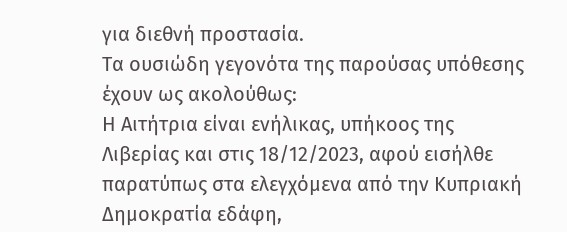για διεθνή προστασία.
Τα ουσιώδη γεγονότα της παρούσας υπόθεσης έχουν ως ακολούθως:
Η Αιτήτρια είναι ενήλικας, υπήκοος της Λιβερίας και στις 18/12/2023, αφού εισήλθε παρατύπως στα ελεγχόμενα από την Κυπριακή Δημοκρατία εδάφη,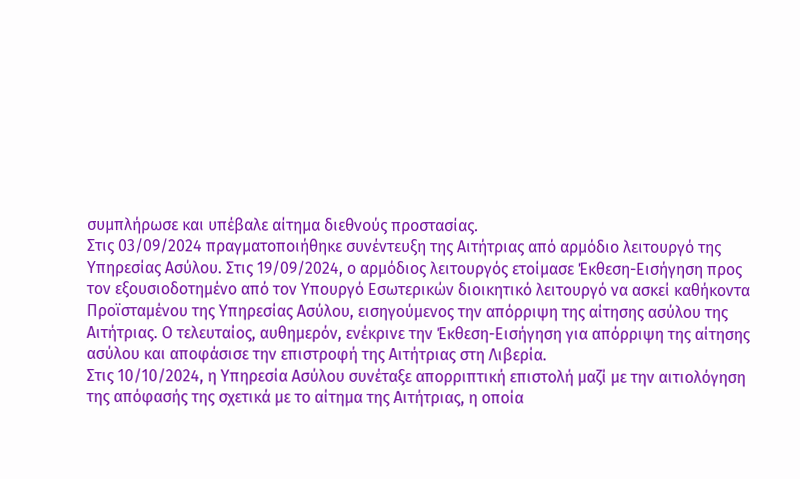συμπλήρωσε και υπέβαλε αίτημα διεθνούς προστασίας.
Στις 03/09/2024 πραγματοποιήθηκε συνέντευξη της Αιτήτριας από αρμόδιο λειτουργό της Υπηρεσίας Ασύλου. Στις 19/09/2024, ο αρμόδιος λειτουργός ετοίμασε Έκθεση-Εισήγηση προς τον εξουσιοδοτημένο από τον Υπουργό Εσωτερικών διοικητικό λειτουργό να ασκεί καθήκοντα Προϊσταμένου της Υπηρεσίας Ασύλου, εισηγούμενος την απόρριψη της αίτησης ασύλου της Αιτήτριας. Ο τελευταίος, αυθημερόν, ενέκρινε την Έκθεση-Εισήγηση για απόρριψη της αίτησης ασύλου και αποφάσισε την επιστροφή της Αιτήτριας στη Λιβερία.
Στις 10/10/2024, η Υπηρεσία Ασύλου συνέταξε απορριπτική επιστολή μαζί με την αιτιολόγηση της απόφασής της σχετικά με το αίτημα της Αιτήτριας, η οποία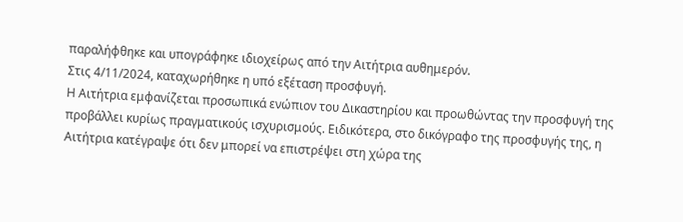παραλήφθηκε και υπογράφηκε ιδιοχείρως από την Αιτήτρια αυθημερόν.
Στις 4/11/2024, καταχωρήθηκε η υπό εξέταση προσφυγή.
Η Αιτήτρια εμφανίζεται προσωπικά ενώπιον του Δικαστηρίου και προωθώντας την προσφυγή της προβάλλει κυρίως πραγματικούς ισχυρισμούς. Ειδικότερα, στο δικόγραφο της προσφυγής της, η Αιτήτρια κατέγραψε ότι δεν μπορεί να επιστρέψει στη χώρα της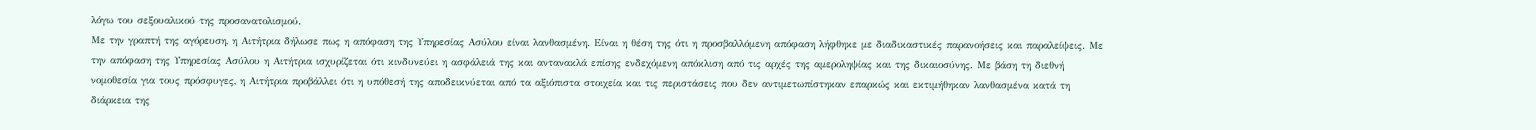λόγω του σεξουαλικού της προσανατολισμού.
Με την γραπτή της αγόρευση, η Αιτήτρια δήλωσε πως η απόφαση της Υπηρεσίας Ασύλου είναι λανθασμένη. Είναι η θέση της ότι η προσβαλλόμενη απόφαση λήφθηκε με διαδικαστικές παρανοήσεις και παραλείψεις. Με την απόφαση της Υπηρεσίας Ασύλου η Αιτήτρια ισχυρίζεται ότι κινδυνεύει η ασφάλειά της και αντανακλά επίσης ενδεχόμενη απόκλιση από τις αρχές της αμεροληψίας και της δικαιοσύνης. Με βάση τη διεθνή νομοθεσία για τους πρόσφυγες, η Αιτήτρια προβάλλει ότι η υπόθεσή της αποδεικνύεται από τα αξιόπιστα στοιχεία και τις περιστάσεις που δεν αντιμετωπίστηκαν επαρκώς και εκτιμήθηκαν λανθασμένα κατά τη διάρκεια της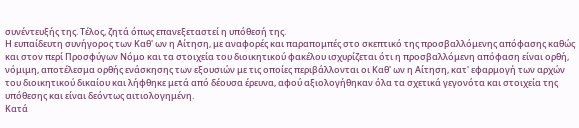συνέντευξής της. Τέλος, ζητά όπως επανεξεταστεί η υπόθεσή της.
Η ευπαίδευτη συνήγορος των Καθ' ων η Αίτηση, με αναφορές και παραπομπές στο σκεπτικό της προσβαλλόμενης απόφασης καθώς και στον περί Προσφύγων Νόμο και τα στοιχεία του διοικητικού φακέλου ισχυρίζεται ότι η προσβαλλόμενη απόφαση είναι ορθή, νόμιμη, αποτέλεσμα ορθής ενάσκησης των εξουσιών με τις οποίες περιβάλλονται οι Καθ' ων η Αίτηση, κατ' εφαρμογή των αρχών του διοικητικού δικαίου και λήφθηκε μετά από δέουσα έρευνα, αφού αξιολογήθηκαν όλα τα σχετικά γεγονότα και στοιχεία της υπόθεσης και είναι δεόντως αιτιολογημένη.
Κατά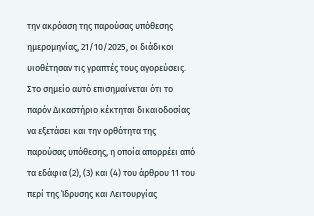την ακρόαση της παρούσας υπόθεσης ημερομηνίας, 21/10/2025, οι διάδικοι υιοθέτησαν τις γραπτές τους αγορεύσεις.
Στο σημείο αυτό επισημαίνεται ότι το παρόν Δικαστήριο κέκτηται δικαιοδοσίας να εξετάσει και την ορθότητα της παρούσας υπόθεσης, η οποία απορρέει από τα εδάφια (2), (3) και (4) του άρθρου 11 του περί της Ίδρυσης και Λειτουργίας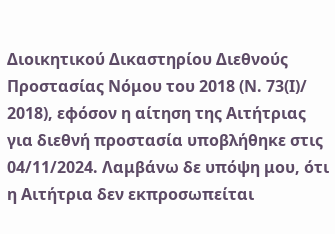Διοικητικού Δικαστηρίου Διεθνούς Προστασίας Νόμου του 2018 (Ν. 73(Ι)/ 2018), εφόσον η αίτηση της Αιτήτριας για διεθνή προστασία υποβλήθηκε στις 04/11/2024. Λαμβάνω δε υπόψη μου, ότι η Αιτήτρια δεν εκπροσωπείται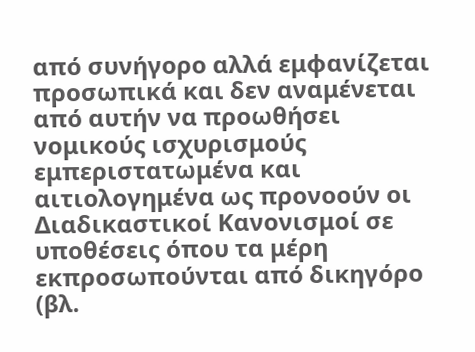από συνήγορο αλλά εμφανίζεται προσωπικά και δεν αναμένεται από αυτήν να προωθήσει νομικούς ισχυρισμούς εμπεριστατωμένα και αιτιολογημένα ως προνοούν οι Διαδικαστικοί Κανονισμοί σε υποθέσεις όπου τα μέρη εκπροσωπούνται από δικηγόρο (βλ.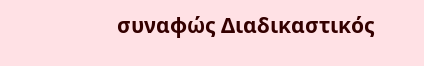συναφώς Διαδικαστικός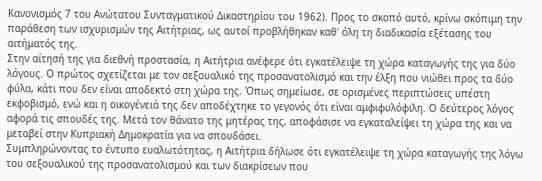Κανονισμός 7 του Ανώτατου Συνταγματικού Δικαστηρίου του 1962). Προς το σκοπό αυτό, κρίνω σκόπιμη την παράθεση των ισχυρισμών της Αιτήτριας, ως αυτοί προβλήθηκαν καθ' όλη τη διαδικασία εξέτασης του αιτήματός της.
Στην αίτησή της για διεθνή προστασία, η Αιτήτρια ανέφερε ότι εγκατέλειψε τη χώρα καταγωγής της για δύο λόγους. Ο πρώτος σχετίζεται με τον σεξουαλικό της προσανατολισμό και την έλξη που νιώθει προς τα δύο φύλα, κάτι που δεν είναι αποδεκτό στη χώρα της. Όπως σημείωσε, σε ορισμένες περιπτώσεις υπέστη εκφοβισμό, ενώ και η οικογένειά της δεν αποδέχτηκε το γεγονός ότι είναι αμφιφυλόφιλη. Ο δεύτερος λόγος αφορά τις σπουδές της. Μετά τον θάνατο της μητέρας της, αποφάσισε να εγκαταλείψει τη χώρα της και να μεταβεί στην Κυπριακή Δημοκρατία για να σπουδάσει.
Συμπληρώνοντας το έντυπο ευαλωτότητας, η Αιτήτρια δήλωσε ότι εγκατέλειψε τη χώρα καταγωγής της λόγω του σεξουαλικού της προσανατολισμού και των διακρίσεων που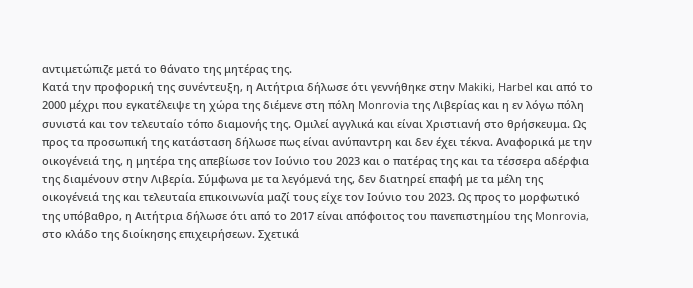αντιμετώπιζε μετά το θάνατο της μητέρας της.
Κατά την προφορική της συνέντευξη, η Αιτήτρια δήλωσε ότι γεννήθηκε στην Makiki, Harbel και από το 2000 μέχρι που εγκατέλειψε τη χώρα της διέμενε στη πόλη Monrovia της Λιβερίας και η εν λόγω πόλη συνιστά και τον τελευταίο τόπο διαμονής της. Ομιλεί αγγλικά και είναι Χριστιανή στο θρήσκευμα. Ως προς τα προσωπική της κατάσταση δήλωσε πως είναι ανύπαντρη και δεν έχει τέκνα. Αναφορικά με την οικογένειά της, η μητέρα της απεβίωσε τον Ιούνιο του 2023 και ο πατέρας της και τα τέσσερα αδέρφια της διαμένουν στην Λιβερία. Σύμφωνα με τα λεγόμενά της, δεν διατηρεί επαφή με τα μέλη της οικογένειά της και τελευταία επικοινωνία μαζί τους είχε τον Ιούνιο του 2023. Ως προς το μορφωτικό της υπόβαθρο, η Αιτήτρια δήλωσε ότι από το 2017 είναι απόφοιτος του πανεπιστημίου της Monrovia, στο κλάδο της διοίκησης επιχειρήσεων. Σχετικά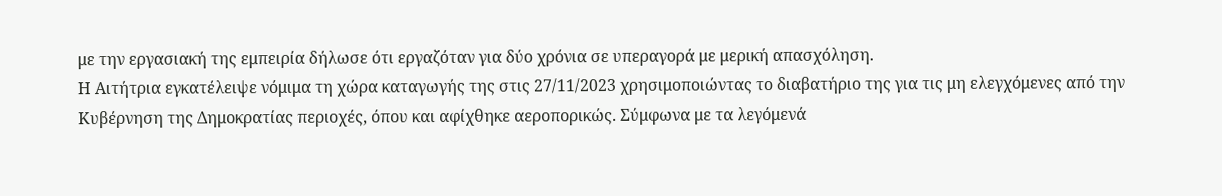με την εργασιακή της εμπειρία δήλωσε ότι εργαζόταν για δύο χρόνια σε υπεραγορά με μερική απασχόληση.
Η Αιτήτρια εγκατέλειψε νόμιμα τη χώρα καταγωγής της στις 27/11/2023 χρησιμοποιώντας το διαβατήριο της για τις μη ελεγχόμενες από την Κυβέρνηση της Δημοκρατίας περιοχές, όπου και αφίχθηκε αεροπορικώς. Σύμφωνα με τα λεγόμενά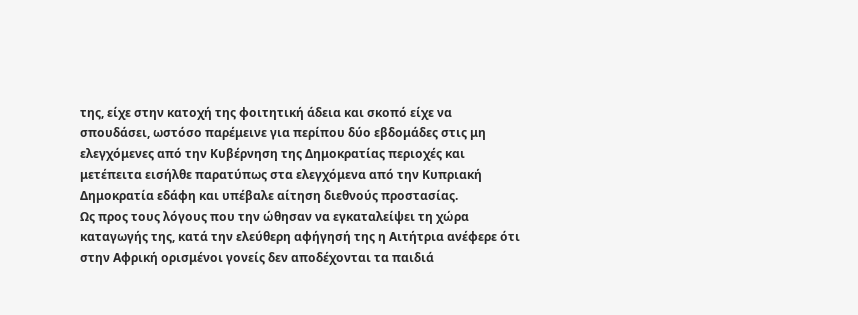της, είχε στην κατοχή της φοιτητική άδεια και σκοπό είχε να σπουδάσει, ωστόσο παρέμεινε για περίπου δύο εβδομάδες στις μη ελεγχόμενες από την Κυβέρνηση της Δημοκρατίας περιοχές και μετέπειτα εισήλθε παρατύπως στα ελεγχόμενα από την Κυπριακή Δημοκρατία εδάφη και υπέβαλε αίτηση διεθνούς προστασίας.
Ως προς τους λόγους που την ώθησαν να εγκαταλείψει τη χώρα καταγωγής της, κατά την ελεύθερη αφήγησή της η Αιτήτρια ανέφερε ότι στην Αφρική ορισμένοι γονείς δεν αποδέχονται τα παιδιά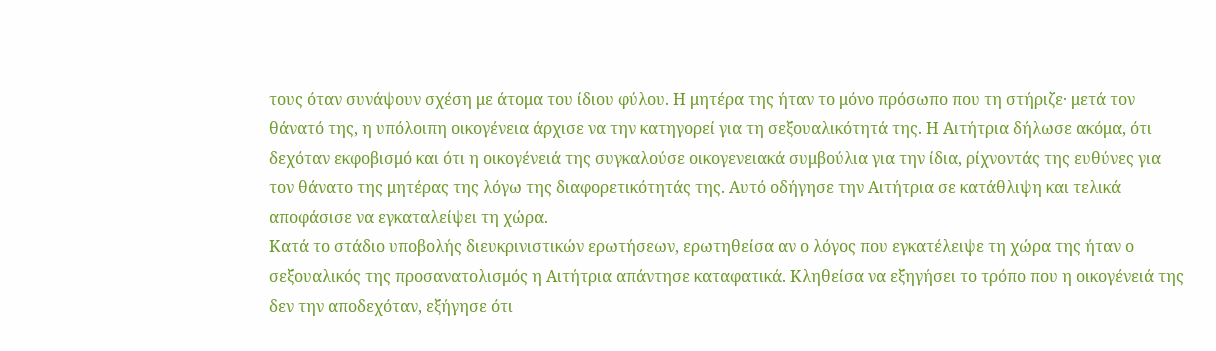τους όταν συνάψουν σχέση με άτομα του ίδιου φύλου. Η μητέρα της ήταν το μόνο πρόσωπο που τη στήριζε· μετά τον θάνατό της, η υπόλοιπη οικογένεια άρχισε να την κατηγορεί για τη σεξουαλικότητά της. Η Αιτήτρια δήλωσε ακόμα, ότι δεχόταν εκφοβισμό και ότι η οικογένειά της συγκαλούσε οικογενειακά συμβούλια για την ίδια, ρίχνοντάς της ευθύνες για τον θάνατο της μητέρας της λόγω της διαφορετικότητάς της. Αυτό οδήγησε την Αιτήτρια σε κατάθλιψη και τελικά αποφάσισε να εγκαταλείψει τη χώρα.
Κατά το στάδιο υποβολής διευκρινιστικών ερωτήσεων, ερωτηθείσα αν ο λόγος που εγκατέλειψε τη χώρα της ήταν ο σεξουαλικός της προσανατολισμός η Αιτήτρια απάντησε καταφατικά. Κληθείσα να εξηγήσει το τρόπο που η οικογένειά της δεν την αποδεχόταν, εξήγησε ότι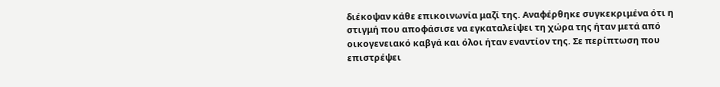διέκοψαν κάθε επικοινωνία μαζί της. Αναφέρθηκε συγκεκριμένα ότι η στιγμή που αποφάσισε να εγκαταλείψει τη χώρα της ήταν μετά από οικογενειακό καβγά και όλοι ήταν εναντίον της. Σε περίπτωση που επιστρέψει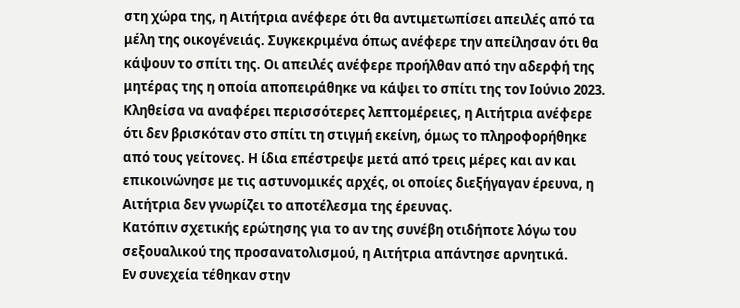στη χώρα της, η Αιτήτρια ανέφερε ότι θα αντιμετωπίσει απειλές από τα μέλη της οικογένειάς. Συγκεκριμένα όπως ανέφερε την απείλησαν ότι θα κάψουν το σπίτι της. Οι απειλές ανέφερε προήλθαν από την αδερφή της μητέρας της η οποία αποπειράθηκε να κάψει το σπίτι της τον Ιούνιο 2023. Κληθείσα να αναφέρει περισσότερες λεπτομέρειες, η Αιτήτρια ανέφερε ότι δεν βρισκόταν στο σπίτι τη στιγμή εκείνη, όμως το πληροφορήθηκε από τους γείτονες. Η ίδια επέστρεψε μετά από τρεις μέρες και αν και επικοινώνησε με τις αστυνομικές αρχές, οι οποίες διεξήγαγαν έρευνα, η Αιτήτρια δεν γνωρίζει το αποτέλεσμα της έρευνας.
Κατόπιν σχετικής ερώτησης για το αν της συνέβη οτιδήποτε λόγω του σεξουαλικού της προσανατολισμού, η Αιτήτρια απάντησε αρνητικά.
Εν συνεχεία τέθηκαν στην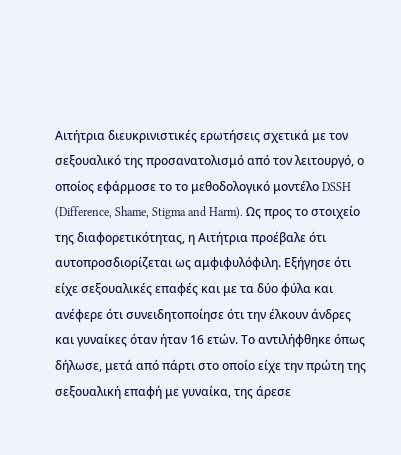Αιτήτρια διευκρινιστικές ερωτήσεις σχετικά με τον σεξουαλικό της προσανατολισμό από τον λειτουργό, ο οποίος εφάρμοσε το το μεθοδολογικό μοντέλο DSSH (Difference, Shame, Stigma and Harm). Ως προς το στοιχείο της διαφορετικότητας, η Αιτήτρια προέβαλε ότι αυτοπροσδιορίζεται ως αμφιφυλόφιλη. Εξήγησε ότι είχε σεξουαλικές επαφές και με τα δύο φύλα και ανέφερε ότι συνειδητοποίησε ότι την έλκουν άνδρες και γυναίκες όταν ήταν 16 ετών. Το αντιλήφθηκε όπως δήλωσε, μετά από πάρτι στο οποίο είχε την πρώτη της σεξουαλική επαφή με γυναίκα, της άρεσε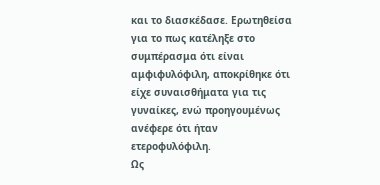και το διασκέδασε. Ερωτηθείσα για το πως κατέληξε στο συμπέρασμα ότι είναι αμφιφυλόφιλη, αποκρίθηκε ότι είχε συναισθήματα για τις γυναίκες, ενώ προηγουμένως ανέφερε ότι ήταν ετεροφυλόφιλη.
Ως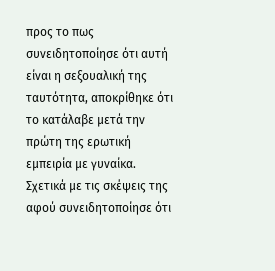προς το πως συνειδητοποίησε ότι αυτή είναι η σεξουαλική της ταυτότητα, αποκρίθηκε ότι το κατάλαβε μετά την πρώτη της ερωτική εμπειρία με γυναίκα. Σχετικά με τις σκέψεις της αφού συνειδητοποίησε ότι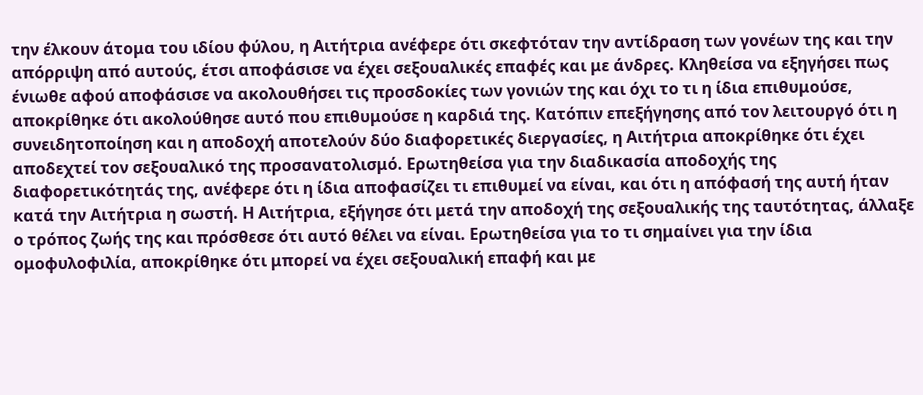την έλκουν άτομα του ιδίου φύλου, η Αιτήτρια ανέφερε ότι σκεφτόταν την αντίδραση των γονέων της και την απόρριψη από αυτούς, έτσι αποφάσισε να έχει σεξουαλικές επαφές και με άνδρες. Κληθείσα να εξηγήσει πως ένιωθε αφού αποφάσισε να ακολουθήσει τις προσδοκίες των γονιών της και όχι το τι η ίδια επιθυμούσε, αποκρίθηκε ότι ακολούθησε αυτό που επιθυμούσε η καρδιά της. Κατόπιν επεξήγησης από τον λειτουργό ότι η συνειδητοποίηση και η αποδοχή αποτελούν δύο διαφορετικές διεργασίες, η Αιτήτρια αποκρίθηκε ότι έχει αποδεχτεί τον σεξουαλικό της προσανατολισμό. Ερωτηθείσα για την διαδικασία αποδοχής της διαφορετικότητάς της, ανέφερε ότι η ίδια αποφασίζει τι επιθυμεί να είναι, και ότι η απόφασή της αυτή ήταν κατά την Αιτήτρια η σωστή. Η Αιτήτρια, εξήγησε ότι μετά την αποδοχή της σεξουαλικής της ταυτότητας, άλλαξε ο τρόπος ζωής της και πρόσθεσε ότι αυτό θέλει να είναι. Ερωτηθείσα για το τι σημαίνει για την ίδια ομοφυλοφιλία, αποκρίθηκε ότι μπορεί να έχει σεξουαλική επαφή και με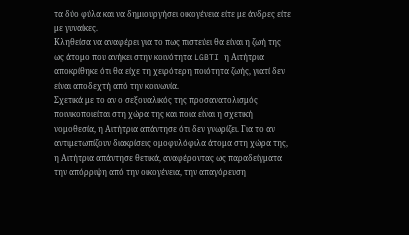τα δύο φύλα και να δημιουργήσει οικογένεια είτε με άνδρες είτε με γυναίκες.
Κληθείσα να αναφέρει για το πως πιστεύει θα είναι η ζωή της ως άτομο που ανήκει στην κοινότητα LGBTI η Αιτήτρια αποκρίθηκε ότι θα είχε τη χειρότερη ποιότητα ζωής, γιατί δεν είναι αποδεχτή από την κοινωνία.
Σχετικά με το αν ο σεξουαλικός της προσανατολισμός ποινικοποιείται στη χώρα της και ποια είναι η σχετική νομοθεσία, η Αιτήτρια απάντησε ότι δεν γνωρίζει. Για το αν αντιμετωπίζουν διακρίσεις ομοφυλόφιλα άτομα στη χώρα της, η Αιτήτρια απάντησε θετικά, αναφέροντας ως παραδείγματα την απόρριψη από την οικογένεια, την απαγόρευση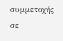συμμετοχής σε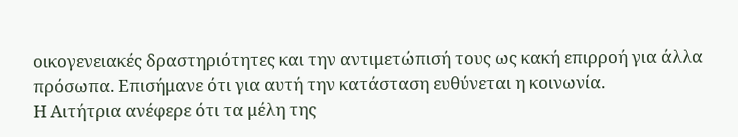οικογενειακές δραστηριότητες και την αντιμετώπισή τους ως κακή επιρροή για άλλα πρόσωπα. Επισήμανε ότι για αυτή την κατάσταση ευθύνεται η κοινωνία.
Η Αιτήτρια ανέφερε ότι τα μέλη της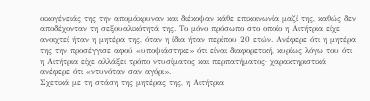οικογένειάς της την απομάκρυναν και διέκοψαν κάθε επικοινωνία μαζί της, καθώς δεν αποδέχονταν τη σεξουαλικότητά της. Το μόνο πρόσωπο στο οποίο η Αιτήτρια είχε ανοιχτεί ήταν η μητέρα της, όταν η ίδια ήταν περίπου 20 ετών. Ανέφερε ότι η μητέρα της την προσέγγισε αφού «υποψιάστηκε» ότι είναι διαφορετική, κυρίως λόγω του ότι η Αιτήτρια είχε αλλάξει τρόπο ντυσίματος και περπατήματος· χαρακτηριστικά ανέφερε ότι «ντυνόταν σαν αγόρι».
Σχετικά με τη στάση της μητέρας της, η Αιτήτρια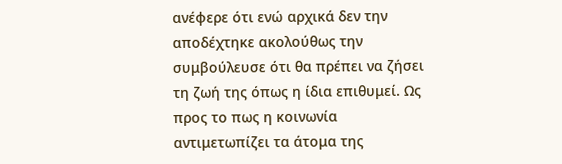ανέφερε ότι ενώ αρχικά δεν την αποδέχτηκε ακολούθως την συμβούλευσε ότι θα πρέπει να ζήσει τη ζωή της όπως η ίδια επιθυμεί. Ως προς το πως η κοινωνία αντιμετωπίζει τα άτομα της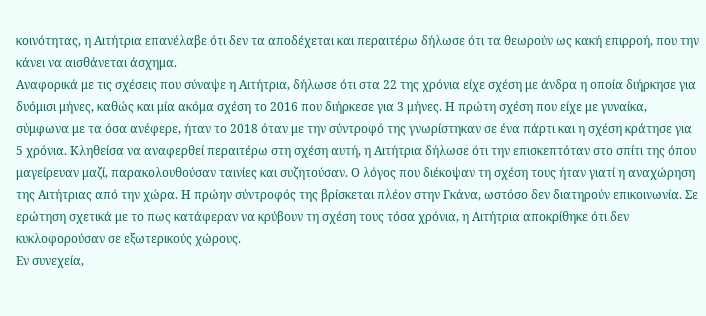κοινότητας, η Αιτήτρια επανέλαβε ότι δεν τα αποδέχεται και περαιτέρω δήλωσε ότι τα θεωρούν ως κακή επιρροή, που την κάνει να αισθάνεται άσχημα.
Αναφορικά με τις σχέσεις που σύναψε η Αιτήτρια, δήλωσε ότι στα 22 της χρόνια είχε σχέση με άνδρα η οποία διήρκησε για δυόμισι μήνες, καθώς και μία ακόμα σχέση το 2016 που διήρκεσε για 3 μήνες. Η πρώτη σχέση που είχε με γυναίκα, σύμφωνα με τα όσα ανέφερε, ήταν το 2018 όταν με την σύντροφό της γνωρίστηκαν σε ένα πάρτι και η σχέση κράτησε για 5 χρόνια. Κληθείσα να αναφερθεί περαιτέρω στη σχέση αυτή, η Αιτήτρια δήλωσε ότι την επισκεπτόταν στο σπίτι της όπου μαγείρευαν μαζί, παρακολουθούσαν ταινίες και συζητούσαν. Ο λόγος που διέκοψαν τη σχέση τους ήταν γιατί η αναχώρηση της Αιτήτριας από την χώρα. Η πρώην σύντροφός της βρίσκεται πλέον στην Γκάνα, ωστόσο δεν διατηρούν επικοινωνία. Σε ερώτηση σχετικά με το πως κατάφεραν να κρύβουν τη σχέση τους τόσα χρόνια, η Αιτήτρια αποκρίθηκε ότι δεν κυκλοφορούσαν σε εξωτερικούς χώρους.
Εν συνεχεία,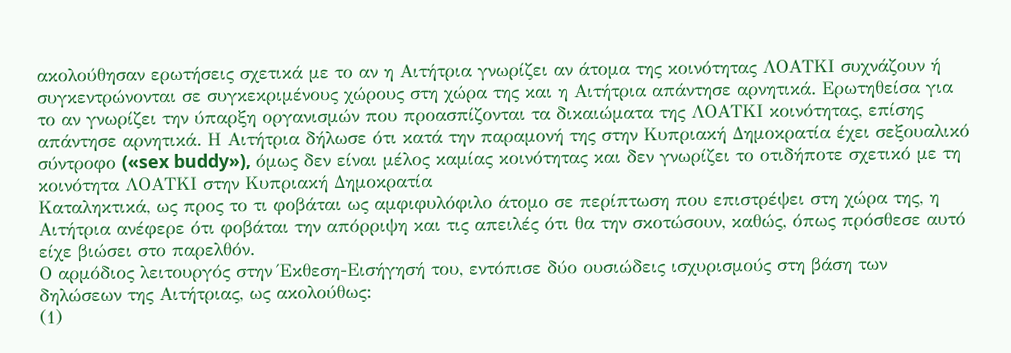ακολούθησαν ερωτήσεις σχετικά με το αν η Αιτήτρια γνωρίζει αν άτομα της κοινότητας ΛΟΑΤΚΙ συχνάζουν ή συγκεντρώνονται σε συγκεκριμένους χώρους στη χώρα της και η Αιτήτρια απάντησε αρνητικά. Ερωτηθείσα για το αν γνωρίζει την ύπαρξη οργανισμών που προασπίζονται τα δικαιώματα της ΛΟΑΤΚΙ κοινότητας, επίσης απάντησε αρνητικά. Η Αιτήτρια δήλωσε ότι κατά την παραμονή της στην Κυπριακή Δημοκρατία έχει σεξουαλικό σύντροφο («sex buddy»), όμως δεν είναι μέλος καμίας κοινότητας και δεν γνωρίζει το οτιδήποτε σχετικό με τη κοινότητα ΛΟΑΤΚΙ στην Κυπριακή Δημοκρατία
Καταληκτικά, ως προς το τι φοβάται ως αμφιφυλόφιλο άτομο σε περίπτωση που επιστρέψει στη χώρα της, η Αιτήτρια ανέφερε ότι φοβάται την απόρριψη και τις απειλές ότι θα την σκοτώσουν, καθώς, όπως πρόσθεσε αυτό είχε βιώσει στο παρελθόν.
Ο αρμόδιος λειτουργός στην Έκθεση-Εισήγησή του, εντόπισε δύο ουσιώδεις ισχυρισμούς στη βάση των δηλώσεων της Αιτήτριας, ως ακολούθως:
(1)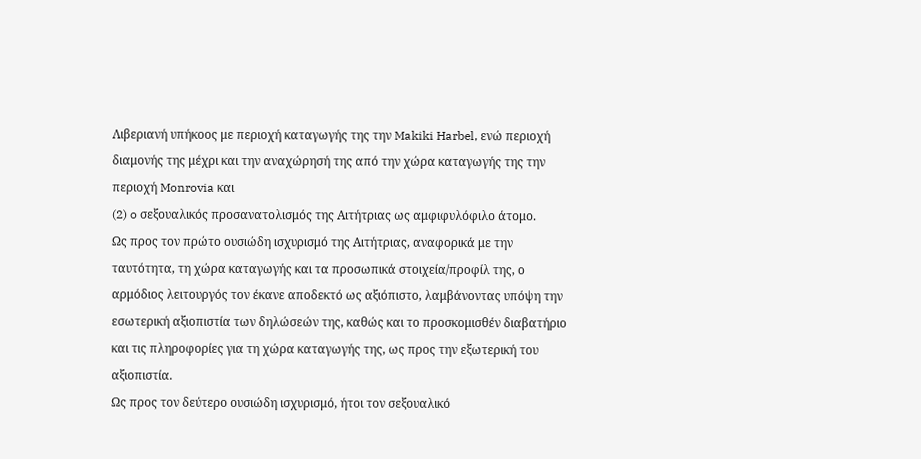Λιβεριανή υπήκοος με περιοχή καταγωγής της την Makiki Harbel, ενώ περιοχή διαμονής της μέχρι και την αναχώρησή της από την χώρα καταγωγής της την περιοχή Monrovia και
(2) o σεξουαλικός προσανατολισμός της Αιτήτριας ως αμφιφυλόφιλο άτομο.
Ως προς τον πρώτο ουσιώδη ισχυρισμό της Αιτήτριας, αναφορικά με την ταυτότητα, τη χώρα καταγωγής και τα προσωπικά στοιχεία/προφίλ της, ο αρμόδιος λειτουργός τον έκανε αποδεκτό ως αξιόπιστο, λαμβάνοντας υπόψη την εσωτερική αξιοπιστία των δηλώσεών της, καθώς και το προσκομισθέν διαβατήριο και τις πληροφορίες για τη χώρα καταγωγής της, ως προς την εξωτερική του αξιοπιστία.
Ως προς τον δεύτερο ουσιώδη ισχυρισμό, ήτοι τον σεξουαλικό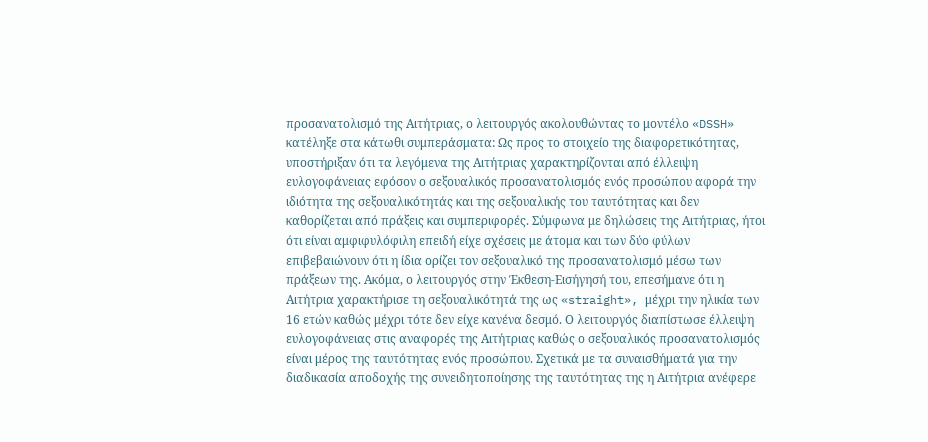προσανατολισμό της Αιτήτριας, ο λειτουργός ακολουθώντας το μοντέλο «DSSH» κατέληξε στα κάτωθι συμπεράσματα: Ως προς το στοιχείο της διαφορετικότητας, υποστήριξαν ότι τα λεγόμενα της Αιτήτριας χαρακτηρίζονται από έλλειψη ευλογοφάνειας εφόσον ο σεξουαλικός προσανατολισμός ενός προσώπου αφορά την ιδιότητα της σεξουαλικότητάς και της σεξουαλικής του ταυτότητας και δεν καθορίζεται από πράξεις και συμπεριφορές. Σύμφωνα με δηλώσεις της Αιτήτριας, ήτοι ότι είναι αμφιφυλόφιλη επειδή είχε σχέσεις με άτομα και των δύο φύλων επιβεβαιώνουν ότι η ίδια ορίζει τον σεξουαλικό της προσανατολισμό μέσω των πράξεων της. Ακόμα, ο λειτουργός στην Έκθεση-Εισήγησή του, επεσήμανε ότι η Αιτήτρια χαρακτήρισε τη σεξουαλικότητά της ως «straight», μέχρι την ηλικία των 16 ετών καθώς μέχρι τότε δεν είχε κανένα δεσμό. Ο λειτουργός διαπίστωσε έλλειψη ευλογοφάνειας στις αναφορές της Αιτήτριας καθώς ο σεξουαλικός προσανατολισμός είναι μέρος της ταυτότητας ενός προσώπου. Σχετικά με τα συναισθήματά για την διαδικασία αποδοχής της συνειδητοποίησης της ταυτότητας της η Αιτήτρια ανέφερε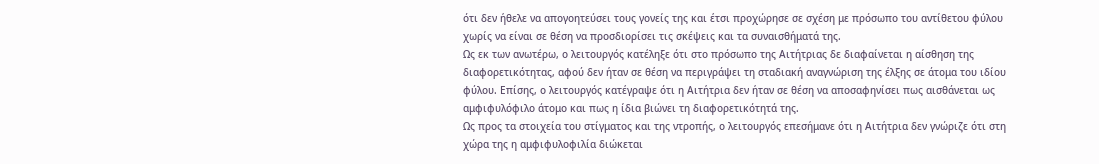ότι δεν ήθελε να απογοητεύσει τους γονείς της και έτσι προχώρησε σε σχέση με πρόσωπο του αντίθετου φύλου χωρίς να είναι σε θέση να προσδιορίσει τις σκέψεις και τα συναισθήματά της.
Ως εκ των ανωτέρω, ο λειτουργός κατέληξε ότι στο πρόσωπο της Αιτήτριας δε διαφαίνεται η αίσθηση της διαφορετικότητας, αφού δεν ήταν σε θέση να περιγράψει τη σταδιακή αναγνώριση της έλξης σε άτομα του ιδίου φύλου. Επίσης, ο λειτουργός κατέγραψε ότι η Αιτήτρια δεν ήταν σε θέση να αποσαφηνίσει πως αισθάνεται ως αμφιφυλόφιλο άτομο και πως η ίδια βιώνει τη διαφορετικότητά της.
Ως προς τα στοιχεία του στίγματος και της ντροπής, ο λειτουργός επεσήμανε ότι η Αιτήτρια δεν γνώριζε ότι στη χώρα της η αμφιφυλοφιλία διώκεται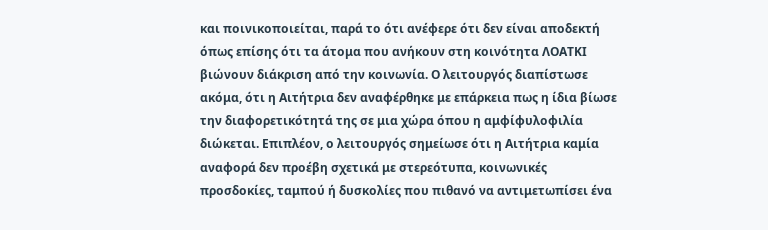και ποινικοποιείται, παρά το ότι ανέφερε ότι δεν είναι αποδεκτή όπως επίσης ότι τα άτομα που ανήκουν στη κοινότητα ΛΟΑΤΚΙ βιώνουν διάκριση από την κοινωνία. Ο λειτουργός διαπίστωσε ακόμα, ότι η Αιτήτρια δεν αναφέρθηκε με επάρκεια πως η ίδια βίωσε την διαφορετικότητά της σε μια χώρα όπου η αμφίφυλοφιλία διώκεται. Επιπλέον, ο λειτουργός σημείωσε ότι η Αιτήτρια καμία αναφορά δεν προέβη σχετικά με στερεότυπα, κοινωνικές προσδοκίες, ταμπού ή δυσκολίες που πιθανό να αντιμετωπίσει ένα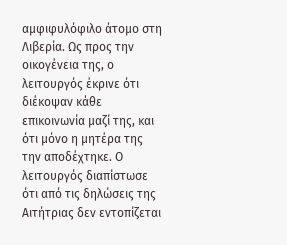αμφιφυλόφιλο άτομο στη Λιβερία. Ως προς την οικογένεια της, ο λειτουργός έκρινε ότι διέκοψαν κάθε επικοινωνία μαζί της, και ότι μόνο η μητέρα της την αποδέχτηκε. Ο λειτουργός διαπίστωσε ότι από τις δηλώσεις της Αιτήτριας δεν εντοπίζεται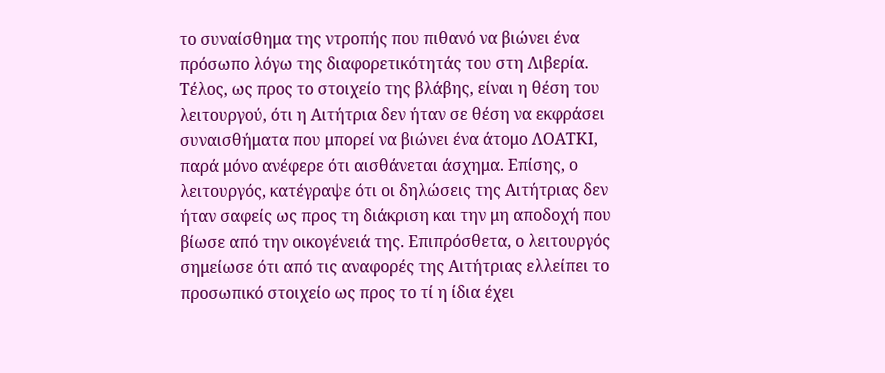το συναίσθημα της ντροπής που πιθανό να βιώνει ένα πρόσωπο λόγω της διαφορετικότητάς του στη Λιβερία.
Τέλος, ως προς το στοιχείο της βλάβης, είναι η θέση του λειτουργού, ότι η Αιτήτρια δεν ήταν σε θέση να εκφράσει συναισθήματα που μπορεί να βιώνει ένα άτομο ΛΟΑΤΚΙ, παρά μόνο ανέφερε ότι αισθάνεται άσχημα. Επίσης, ο λειτουργός, κατέγραψε ότι οι δηλώσεις της Αιτήτριας δεν ήταν σαφείς ως προς τη διάκριση και την μη αποδοχή που βίωσε από την οικογένειά της. Επιπρόσθετα, ο λειτουργός σημείωσε ότι από τις αναφορές της Αιτήτριας ελλείπει το προσωπικό στοιχείο ως προς το τί η ίδια έχει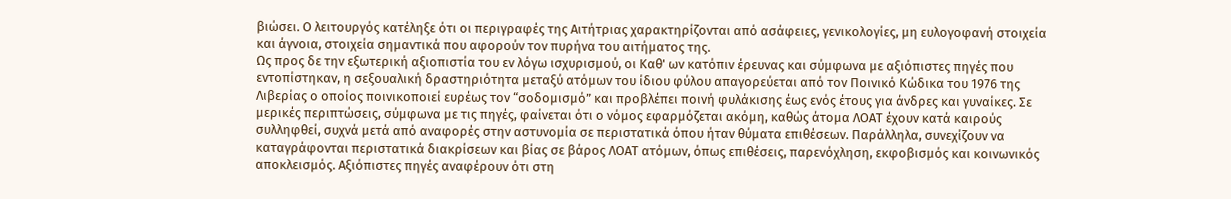βιώσει. Ο λειτουργός κατέληξε ότι οι περιγραφές της Αιτήτριας χαρακτηρίζονται από ασάφειες, γενικολογίες, μη ευλογοφανή στοιχεία και άγνοια, στοιχεία σημαντικά που αφορούν τον πυρήνα του αιτήματος της.
Ως προς δε την εξωτερική αξιοπιστία του εν λόγω ισχυρισμού, οι Καθ' ων κατόπιν έρευνας και σύμφωνα με αξιόπιστες πηγές που εντοπίστηκαν, η σεξουαλική δραστηριότητα μεταξύ ατόμων του ίδιου φύλου απαγορεύεται από τον Ποινικό Κώδικα του 1976 της Λιβερίας ο οποίος ποινικοποιεί ευρέως τον “σοδομισμό” και προβλέπει ποινή φυλάκισης έως ενός έτους για άνδρες και γυναίκες. Σε μερικές περιπτώσεις, σύμφωνα με τις πηγές, φαίνεται ότι ο νόμος εφαρμόζεται ακόμη, καθώς άτομα ΛΟΑΤ έχουν κατά καιρούς συλληφθεί, συχνά μετά από αναφορές στην αστυνομία σε περιστατικά όπου ήταν θύματα επιθέσεων. Παράλληλα, συνεχίζουν να καταγράφονται περιστατικά διακρίσεων και βίας σε βάρος ΛΟΑΤ ατόμων, όπως επιθέσεις, παρενόχληση, εκφοβισμός και κοινωνικός αποκλεισμός. Αξιόπιστες πηγές αναφέρουν ότι στη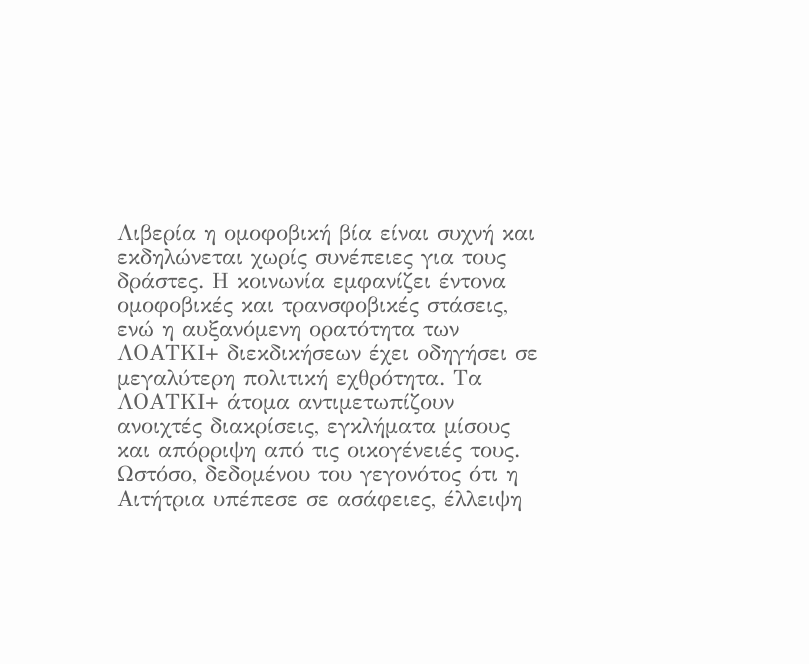Λιβερία η ομοφοβική βία είναι συχνή και εκδηλώνεται χωρίς συνέπειες για τους δράστες. Η κοινωνία εμφανίζει έντονα ομοφοβικές και τρανσφοβικές στάσεις, ενώ η αυξανόμενη ορατότητα των ΛΟΑΤΚΙ+ διεκδικήσεων έχει οδηγήσει σε μεγαλύτερη πολιτική εχθρότητα. Τα ΛΟΑΤΚΙ+ άτομα αντιμετωπίζουν ανοιχτές διακρίσεις, εγκλήματα μίσους και απόρριψη από τις οικογένειές τους. Ωστόσο, δεδομένου του γεγονότος ότι η Αιτήτρια υπέπεσε σε ασάφειες, έλλειψη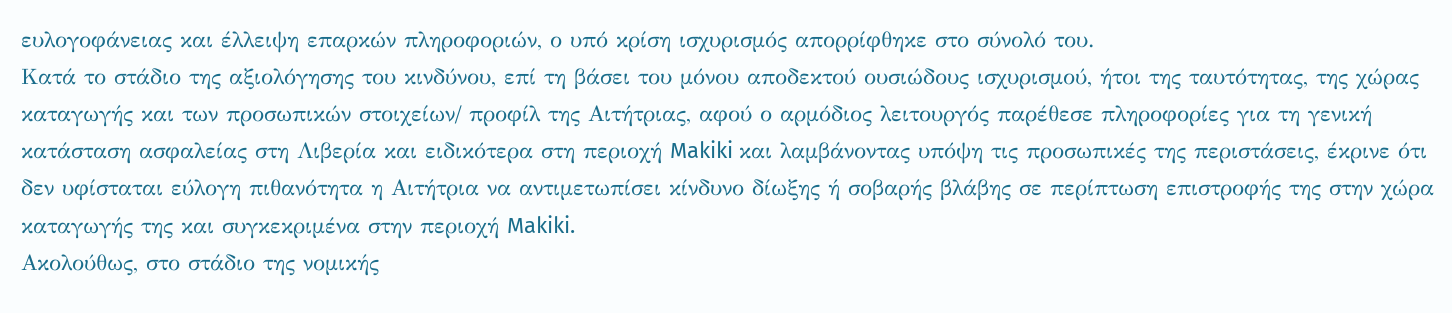ευλογοφάνειας και έλλειψη επαρκών πληροφοριών, ο υπό κρίση ισχυρισμός απορρίφθηκε στο σύνολό του.
Κατά το στάδιο της αξιολόγησης του κινδύνου, επί τη βάσει του μόνου αποδεκτού ουσιώδους ισχυρισμού, ήτοι της ταυτότητας, της χώρας καταγωγής και των προσωπικών στοιχείων/ προφίλ της Αιτήτριας, αφού ο αρμόδιος λειτουργός παρέθεσε πληροφορίες για τη γενική κατάσταση ασφαλείας στη Λιβερία και ειδικότερα στη περιοχή Makiki και λαμβάνοντας υπόψη τις προσωπικές της περιστάσεις, έκρινε ότι δεν υφίσταται εύλογη πιθανότητα η Αιτήτρια να αντιμετωπίσει κίνδυνο δίωξης ή σοβαρής βλάβης σε περίπτωση επιστροφής της στην χώρα καταγωγής της και συγκεκριμένα στην περιοχή Makiki.
Ακολούθως, στο στάδιο της νομικής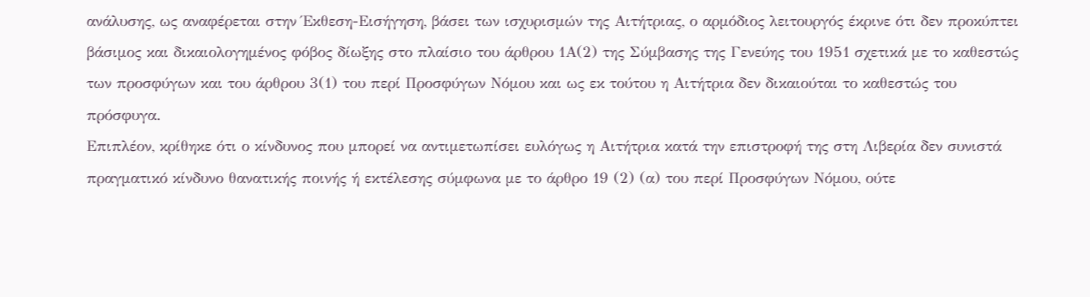ανάλυσης, ως αναφέρεται στην Έκθεση-Εισήγηση, βάσει των ισχυρισμών της Αιτήτριας, ο αρμόδιος λειτουργός έκρινε ότι δεν προκύπτει βάσιμος και δικαιολογημένος φόβος δίωξης στο πλαίσιο του άρθρου 1Α(2) της Σύμβασης της Γενεύης του 1951 σχετικά με το καθεστώς των προσφύγων και του άρθρου 3(1) του περί Προσφύγων Νόμου και ως εκ τούτου η Αιτήτρια δεν δικαιούται το καθεστώς του πρόσφυγα.
Επιπλέον, κρίθηκε ότι ο κίνδυνος που μπορεί να αντιμετωπίσει ευλόγως η Αιτήτρια κατά την επιστροφή της στη Λιβερία δεν συνιστά πραγματικό κίνδυνο θανατικής ποινής ή εκτέλεσης σύμφωνα με το άρθρο 19 (2) (α) του περί Προσφύγων Νόμου, ούτε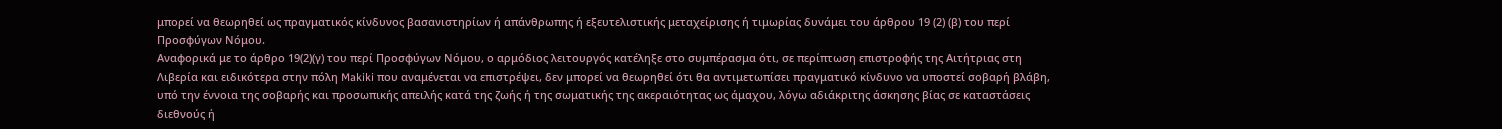μπορεί να θεωρηθεί ως πραγματικός κίνδυνος βασανιστηρίων ή απάνθρωπης ή εξευτελιστικής μεταχείρισης ή τιμωρίας δυνάμει του άρθρου 19 (2) (β) του περί Προσφύγων Νόμου.
Αναφορικά με το άρθρο 19(2)(γ) του περί Προσφύγων Νόμου, ο αρμόδιος λειτουργός κατέληξε στο συμπέρασμα ότι, σε περίπτωση επιστροφής της Αιτήτριας στη Λιβερία και ειδικότερα στην πόλη Makiki που αναμένεται να επιστρέψει, δεν μπορεί να θεωρηθεί ότι θα αντιμετωπίσει πραγματικό κίνδυνο να υποστεί σοβαρή βλάβη, υπό την έννοια της σοβαρής και προσωπικής απειλής κατά της ζωής ή της σωματικής της ακεραιότητας ως άμαχου, λόγω αδιάκριτης άσκησης βίας σε καταστάσεις διεθνούς ή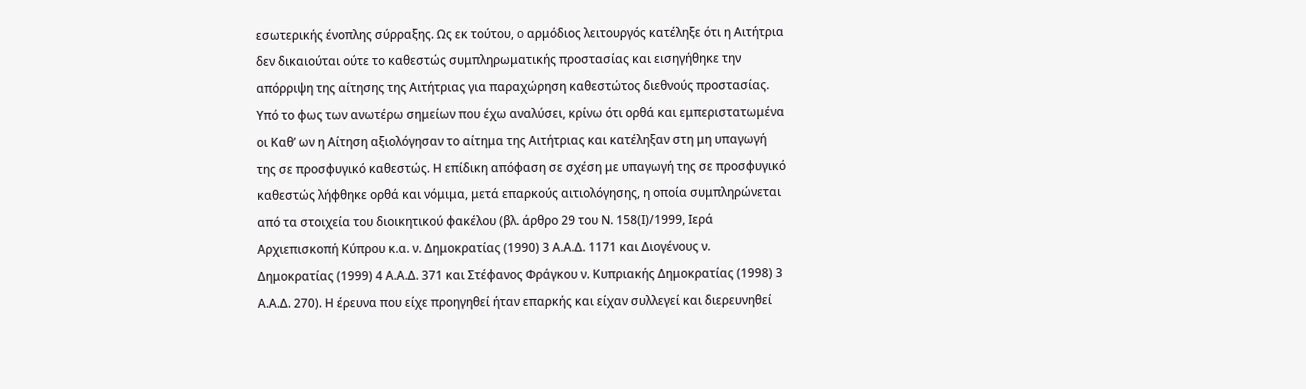εσωτερικής ένοπλης σύρραξης. Ως εκ τούτου, o αρμόδιος λειτουργός κατέληξε ότι η Αιτήτρια δεν δικαιούται ούτε το καθεστώς συμπληρωματικής προστασίας και εισηγήθηκε την απόρριψη της αίτησης της Αιτήτριας για παραχώρηση καθεστώτος διεθνούς προστασίας.
Υπό το φως των ανωτέρω σημείων που έχω αναλύσει, κρίνω ότι ορθά και εμπεριστατωμένα οι Καθ’ ων η Αίτηση αξιολόγησαν το αίτημα της Αιτήτριας και κατέληξαν στη μη υπαγωγή της σε προσφυγικό καθεστώς. Η επίδικη απόφαση σε σχέση με υπαγωγή της σε προσφυγικό καθεστώς λήφθηκε ορθά και νόμιμα, μετά επαρκούς αιτιολόγησης, η οποία συμπληρώνεται από τα στοιχεία του διοικητικού φακέλου (βλ. άρθρο 29 του Ν. 158(Ι)/1999, Ιερά Αρχιεπισκοπή Κύπρου κ.α. ν. Δημοκρατίας (1990) 3 Α.Α.Δ. 1171 και Διογένους ν. Δημοκρατίας (1999) 4 Α.Α.Δ. 371 και Στέφανος Φράγκου ν. Κυπριακής Δημοκρατίας (1998) 3 Α.Α.Δ. 270). Η έρευνα που είχε προηγηθεί ήταν επαρκής και είχαν συλλεγεί και διερευνηθεί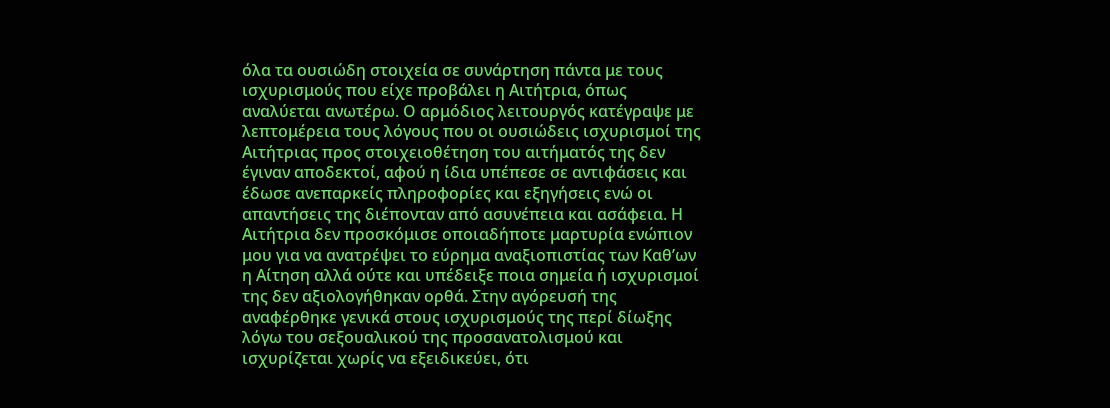όλα τα ουσιώδη στοιχεία σε συνάρτηση πάντα με τους ισχυρισμούς που είχε προβάλει η Αιτήτρια, όπως αναλύεται ανωτέρω. Ο αρμόδιος λειτουργός κατέγραψε με λεπτομέρεια τους λόγους που οι ουσιώδεις ισχυρισμοί της Αιτήτριας προς στοιχειοθέτηση του αιτήματός της δεν έγιναν αποδεκτοί, αφού η ίδια υπέπεσε σε αντιφάσεις και έδωσε ανεπαρκείς πληροφορίες και εξηγήσεις ενώ οι απαντήσεις της διέπονταν από ασυνέπεια και ασάφεια. Η Αιτήτρια δεν προσκόμισε οποιαδήποτε μαρτυρία ενώπιον μου για να ανατρέψει το εύρημα αναξιοπιστίας των Καθ’ων η Αίτηση αλλά ούτε και υπέδειξε ποια σημεία ή ισχυρισμοί της δεν αξιολογήθηκαν ορθά. Στην αγόρευσή της αναφέρθηκε γενικά στους ισχυρισμούς της περί δίωξης λόγω του σεξουαλικού της προσανατολισμού και ισχυρίζεται χωρίς να εξειδικεύει, ότι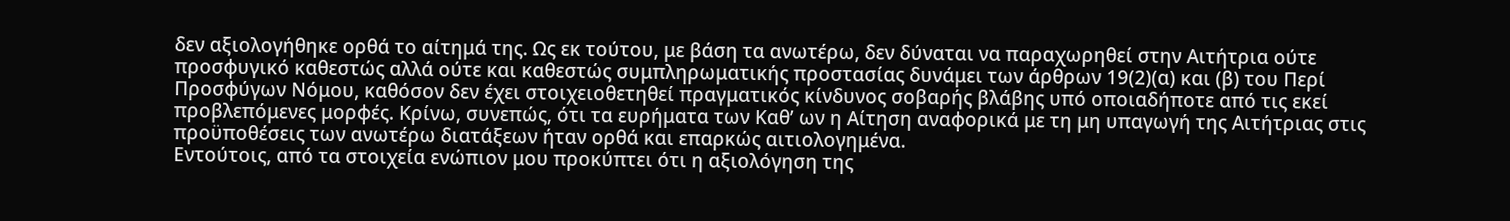δεν αξιολογήθηκε ορθά το αίτημά της. Ως εκ τούτου, με βάση τα ανωτέρω, δεν δύναται να παραχωρηθεί στην Αιτήτρια ούτε προσφυγικό καθεστώς αλλά ούτε και καθεστώς συμπληρωματικής προστασίας δυνάμει των άρθρων 19(2)(α) και (β) του Περί Προσφύγων Νόμου, καθόσον δεν έχει στοιχειοθετηθεί πραγματικός κίνδυνος σοβαρής βλάβης υπό οποιαδήποτε από τις εκεί προβλεπόμενες μορφές. Κρίνω, συνεπώς, ότι τα ευρήματα των Καθ’ ων η Αίτηση αναφορικά με τη μη υπαγωγή της Αιτήτριας στις προϋποθέσεις των ανωτέρω διατάξεων ήταν ορθά και επαρκώς αιτιολογημένα.
Εντούτοις, από τα στοιχεία ενώπιον μου προκύπτει ότι η αξιολόγηση της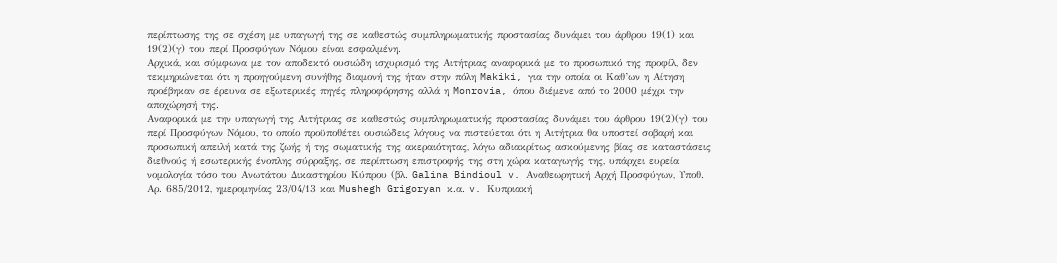περίπτωσης της σε σχέση με υπαγωγή της σε καθεστώς συμπληρωματικής προστασίας δυνάμει του άρθρου 19(1) και 19(2)(γ) του περί Προσφύγων Νόμου είναι εσφαλμένη.
Αρχικά, και σύμφωνα με τον αποδεκτό ουσιώδη ισχυρισμό της Αιτήτριας αναφορικά με το προσωπικό της προφίλ, δεν τεκμηριώνεται ότι η προηγούμενη συνήθης διαμονή της ήταν στην πόλη Makiki, για την οποία οι Καθ’ων η Αίτηση προέβηκαν σε έρευνα σε εξωτερικές πηγές πληροφόρησης αλλά η Monrovia, όπου διέμενε από το 2000 μέχρι την αποχώρησή της.
Αναφορικά με την υπαγωγή της Αιτήτριας σε καθεστώς συμπληρωματικής προστασίας δυνάμει του άρθρου 19(2)(γ) του περί Προσφύγων Νόμου, το οποίο προϋποθέτει ουσιώδεις λόγους να πιστεύεται ότι η Αιτήτρια θα υποστεί σοβαρή και προσωπική απειλή κατά της ζωής ή της σωματικής της ακεραιότητας, λόγω αδιακρίτως ασκούμενης βίας σε καταστάσεις διεθνούς ή εσωτερικής ένοπλης σύρραξης, σε περίπτωση επιστροφής της στη χώρα καταγωγής της, υπάρχει ευρεία νομολογία τόσο του Ανωτάτου Δικαστηρίου Κύπρου (βλ. Galina Bindioul v. Αναθεωρητική Αρχή Προσφύγων, Υποθ. Αρ. 685/2012, ημερομηνίας 23/04/13 και Mushegh Grigoryan κ.α. v. Κυπριακή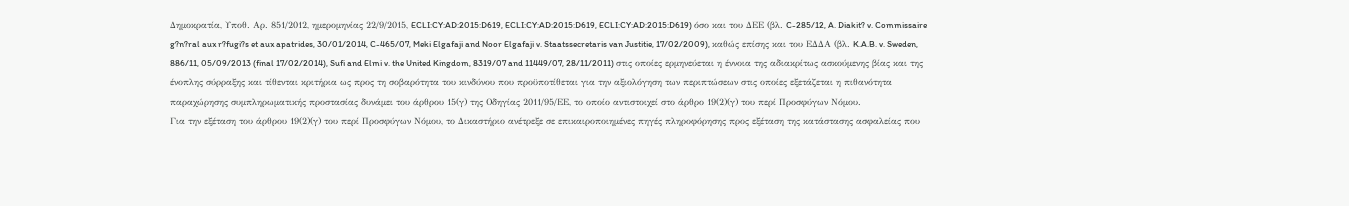Δημοκρατία, Υποθ. Αρ. 851/2012, ημερομηνίας 22/9/2015, ECLI:CY:AD:2015:D619, ECLI:CY:AD:2015:D619, ECLI:CY:AD:2015:D619) όσο και του ΔΕΕ (βλ. C-285/12, A. Diakit? v. Commissaire g?n?ral aux r?fugi?s et aux apatrides, 30/01/2014, C-465/07, Meki Elgafaji and Noor Elgafaji v. Staatssecretaris van Justitie, 17/02/2009), καθώς επίσης και του ΕΔΔΑ (βλ. K.A.B. v. Sweden, 886/11, 05/09/2013 (final 17/02/2014), Sufi and Elmi v. the United Kingdom, 8319/07 and 11449/07, 28/11/2011) στις οποίες ερμηνεύεται η έννοια της αδιακρίτως ασκούμενης βίας και της ένοπλης σύρραξης και τίθενται κριτήρια ως προς τη σοβαρότητα του κινδύνου που προϋποτίθεται για την αξιολόγηση των περιπτώσεων στις οποίες εξετάζεται η πιθανότητα παραχώρησης συμπληρωματικής προστασίας δυνάμει του άρθρου 15(γ) της Οδηγίας 2011/95/ΕΕ, το οποίο αντιστοιχεί στο άρθρο 19(2)(γ) του περί Προσφύγων Νόμου.
Για την εξέταση του άρθρου 19(2)(γ) του περί Προσφύγων Νόμου, το Δικαστήριο ανέτρεξε σε επικαιροποιημένες πηγές πληροφόρησης προς εξέταση της κατάστασης ασφαλείας που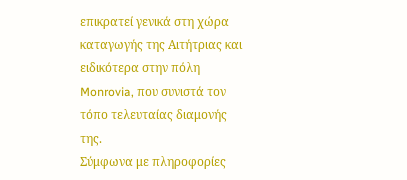επικρατεί γενικά στη χώρα καταγωγής της Αιτήτριας και ειδικότερα στην πόλη Monrovia, που συνιστά τον τόπο τελευταίας διαμονής της.
Σύμφωνα με πληροφορίες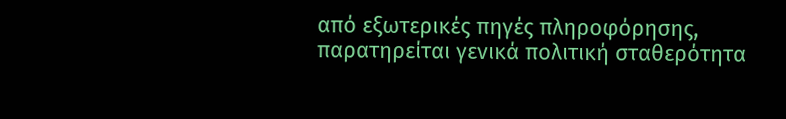από εξωτερικές πηγές πληροφόρησης, παρατηρείται γενικά πολιτική σταθερότητα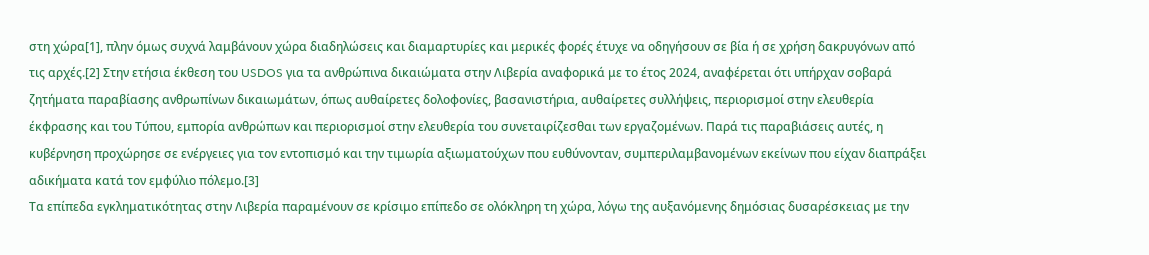στη χώρα[1], πλην όμως συχνά λαμβάνουν χώρα διαδηλώσεις και διαμαρτυρίες και μερικές φορές έτυχε να οδηγήσουν σε βία ή σε χρήση δακρυγόνων από τις αρχές.[2] Στην ετήσια έκθεση του USDOS για τα ανθρώπινα δικαιώματα στην Λιβερία αναφορικά με το έτος 2024, αναφέρεται ότι υπήρχαν σοβαρά ζητήματα παραβίασης ανθρωπίνων δικαιωμάτων, όπως αυθαίρετες δολοφονίες, βασανιστήρια, αυθαίρετες συλλήψεις, περιορισμοί στην ελευθερία έκφρασης και του Τύπου, εμπορία ανθρώπων και περιορισμοί στην ελευθερία του συνεταιρίζεσθαι των εργαζομένων. Παρά τις παραβιάσεις αυτές, η κυβέρνηση προχώρησε σε ενέργειες για τον εντοπισμό και την τιμωρία αξιωματούχων που ευθύνονταν, συμπεριλαμβανομένων εκείνων που είχαν διαπράξει αδικήματα κατά τον εμφύλιο πόλεμο.[3]
Τα επίπεδα εγκληματικότητας στην Λιβερία παραμένουν σε κρίσιμο επίπεδο σε ολόκληρη τη χώρα, λόγω της αυξανόμενης δημόσιας δυσαρέσκειας με την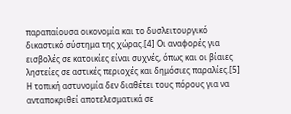παραπαίουσα οικονομία και το δυσλειτουργικό δικαστικό σύστημα της χώρας.[4] Οι αναφορές για εισβολές σε κατοικίες είναι συχνές, όπως και οι βίαιες ληστείες σε αστικές περιοχές και δημόσιες παραλίες.[5] Η τοπική αστυνομία δεν διαθέτει τους πόρους για να ανταποκριθεί αποτελεσματικά σε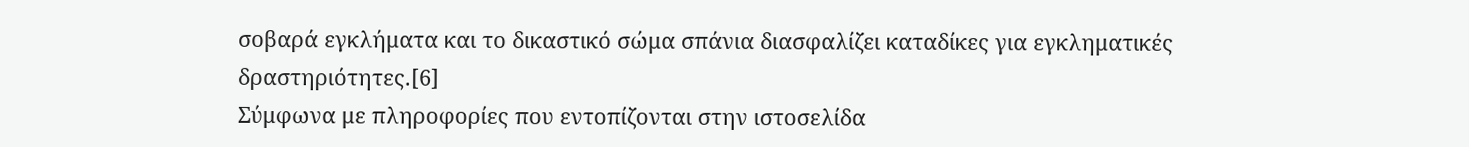σοβαρά εγκλήματα και το δικαστικό σώμα σπάνια διασφαλίζει καταδίκες για εγκληματικές δραστηριότητες.[6]
Σύμφωνα με πληροφορίες που εντοπίζονται στην ιστοσελίδα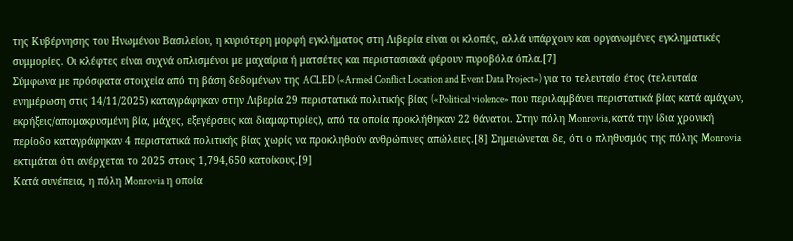της Κυβέρνησης του Ηνωμένου Βασιλείου, η κυριότερη μορφή εγκλήματος στη Λιβερία είναι οι κλοπές, αλλά υπάρχουν και οργανωμένες εγκληματικές συμμορίες. Οι κλέφτες είναι συχνά οπλισμένοι με μαχαίρια ή ματσέτες και περιστασιακά φέρουν πυροβόλα όπλα.[7]
Σύμφωνα με πρόσφατα στοιχεία από τη βάση δεδομένων της ACLED («Armed Conflict Location and Event Data Project») για το τελευταίο έτος (τελευταία ενημέρωση στις 14/11/2025) καταγράφηκαν στην Λιβερία 29 περιστατικά πολιτικής βίας («Political violence» που περιλαμβάνει περιστατικά βίας κατά αμάχων, εκρήξεις/απομακρυσμένη βία, μάχες, εξεγέρσεις και διαμαρτυρίες), από τα οποία προκλήθηκαν 22 θάνατοι. Στην πόλη Monrovia, κατά την ίδια χρονική περίοδο καταγράφηκαν 4 περιστατικά πολιτικής βίας χωρίς να προκληθούν ανθρώπινες απώλειες.[8] Σημειώνεται δε, ότι ο πληθυσμός της πόλης Monrovia εκτιμάται ότι ανέρχεται το 2025 στους 1,794,650 κατοίκους.[9]
Κατά συνέπεια, η πόλη Monrovia η οποία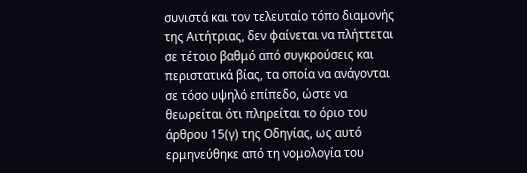συνιστά και τον τελευταίο τόπο διαμονής της Αιτήτριας, δεν φαίνεται να πλήττεται σε τέτοιο βαθμό από συγκρούσεις και περιστατικά βίας, τα οποία να ανάγονται σε τόσο υψηλό επίπεδο, ώστε να θεωρείται ότι πληρείται το όριο του άρθρου 15(γ) της Οδηγίας, ως αυτό ερμηνεύθηκε από τη νομολογία του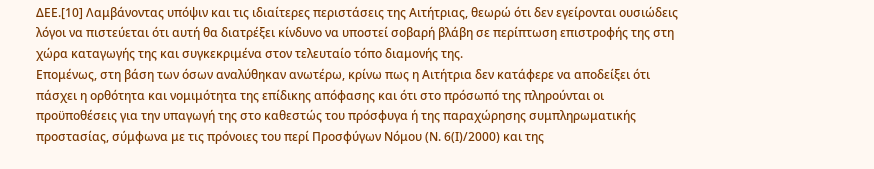ΔΕΕ.[10] Λαμβάνοντας υπόψιν και τις ιδιαίτερες περιστάσεις της Αιτήτριας, θεωρώ ότι δεν εγείρονται ουσιώδεις λόγοι να πιστεύεται ότι αυτή θα διατρέξει κίνδυνο να υποστεί σοβαρή βλάβη σε περίπτωση επιστροφής της στη χώρα καταγωγής της και συγκεκριμένα στον τελευταίο τόπο διαμονής της.
Επομένως, στη βάση των όσων αναλύθηκαν ανωτέρω, κρίνω πως η Αιτήτρια δεν κατάφερε να αποδείξει ότι πάσχει η ορθότητα και νομιμότητα της επίδικης απόφασης και ότι στο πρόσωπό της πληρούνται οι προϋποθέσεις για την υπαγωγή της στο καθεστώς του πρόσφυγα ή της παραχώρησης συμπληρωματικής προστασίας, σύμφωνα με τις πρόνοιες του περί Προσφύγων Νόμου (Ν. 6(Ι)/2000) και της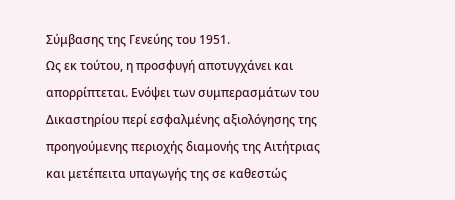Σύμβασης της Γενεύης του 1951.
Ως εκ τούτου, η προσφυγή αποτυγχάνει και απορρίπτεται. Ενόψει των συμπερασμάτων του Δικαστηρίου περί εσφαλμένης αξιολόγησης της προηγούμενης περιοχής διαμονής της Αιτήτριας και μετέπειτα υπαγωγής της σε καθεστώς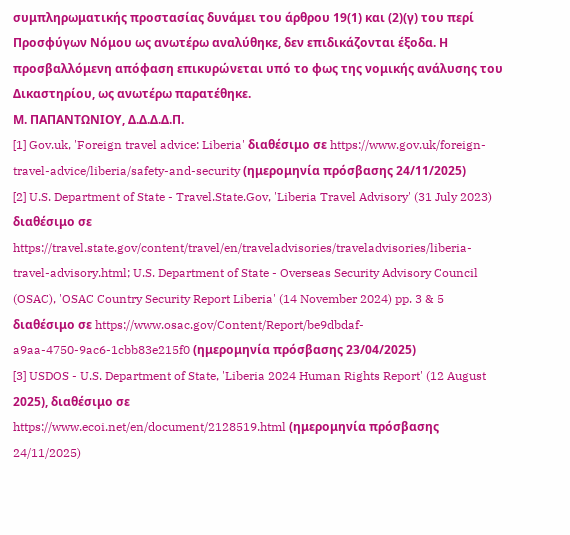συμπληρωματικής προστασίας δυνάμει του άρθρου 19(1) και (2)(γ) του περί Προσφύγων Νόμου ως ανωτέρω αναλύθηκε, δεν επιδικάζονται έξοδα. Η προσβαλλόμενη απόφαση επικυρώνεται υπό το φως της νομικής ανάλυσης του Δικαστηρίου, ως ανωτέρω παρατέθηκε.
Μ. ΠΑΠΑΝΤΩΝΙΟΥ, Δ.Δ.Δ.Δ.Π.
[1] Gov.uk, 'Foreign travel advice: Liberia' διαθέσιμο σε https://www.gov.uk/foreign-travel-advice/liberia/safety-and-security (ημερομηνία πρόσβασης 24/11/2025)
[2] U.S. Department of State - Travel.State.Gov, 'Liberia Travel Advisory' (31 July 2023) διαθέσιμο σε https://travel.state.gov/content/travel/en/traveladvisories/traveladvisories/liberia-travel-advisory.html; U.S. Department of State - Overseas Security Advisory Council (OSAC), 'OSAC Country Security Report Liberia' (14 November 2024) pp. 3 & 5 διαθέσιμο σε https://www.osac.gov/Content/Report/be9dbdaf-a9aa-4750-9ac6-1cbb83e215f0 (ημερομηνία πρόσβασης 23/04/2025)
[3] USDOS - U.S. Department of State, 'Liberia 2024 Human Rights Report' (12 August 2025), διαθέσιμο σε
https://www.ecoi.net/en/document/2128519.html (ημερομηνία πρόσβασης 24/11/2025)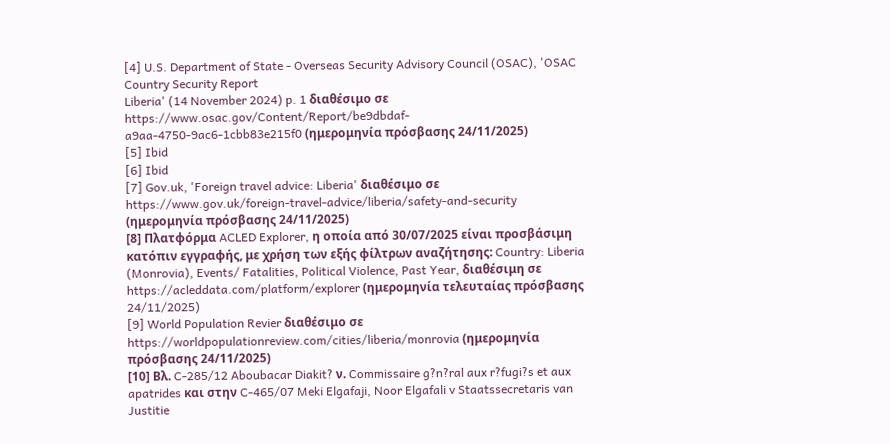[4] U.S. Department of State - Overseas Security Advisory Council (OSAC), 'OSAC Country Security Report
Liberia' (14 November 2024) p. 1 διαθέσιμο σε https://www.osac.gov/Content/Report/be9dbdaf-a9aa-4750-9ac6-1cbb83e215f0 (ημερομηνία πρόσβασης 24/11/2025)
[5] Ibid
[6] Ibid
[7] Gov.uk, 'Foreign travel advice: Liberia' διαθέσιμο σε https://www.gov.uk/foreign-travel-advice/liberia/safety-and-security (ημερομηνία πρόσβασης 24/11/2025)
[8] Πλατφόρμα ACLED Explorer, η οποία από 30/07/2025 είναι προσβάσιμη κατόπιν εγγραφής, με χρήση των εξής φίλτρων αναζήτησης: Country: Liberia (Monrovia), Events/ Fatalities, Political Violence, Past Year, διαθέσιμη σε https://acleddata.com/platform/explorer (ημερομηνία τελευταίας πρόσβασης 24/11/2025)
[9] World Population Revier διαθέσιμο σε https://worldpopulationreview.com/cities/liberia/monrovia (ημερομηνία πρόσβασης 24/11/2025)
[10] Βλ. C-285/12 Aboubacar Diakit? ν. Commissaire g?n?ral aux r?fugi?s et aux apatrides και στην C-465/07 Meki Elgafaji, Noor Elgafali v Staatssecretaris van Justitie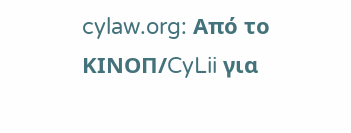cylaw.org: Από το ΚΙΝOΠ/CyLii για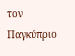τον Παγκύπριο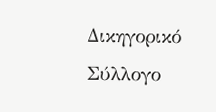Δικηγορικό Σύλλογο